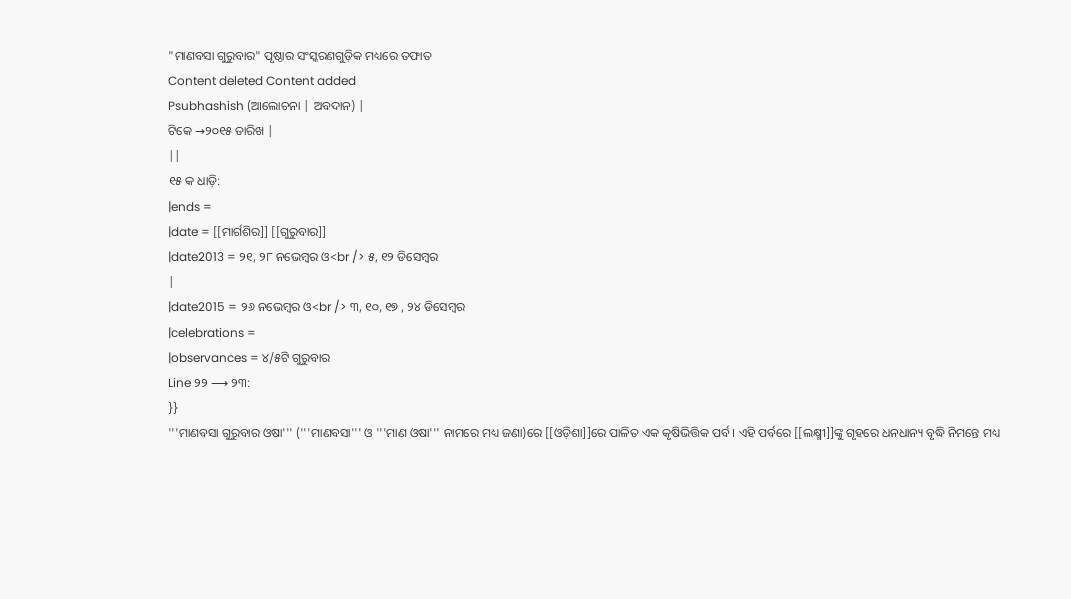"ମାଣବସା ଗୁରୁବାର" ପୃଷ୍ଠାର ସଂସ୍କରଣଗୁଡ଼ିକ ମଧ୍ୟରେ ତଫାତ
Content deleted Content added
Psubhashish (ଆଲୋଚନା | ଅବଦାନ) |
ଟିକେ →୨୦୧୫ ତାରିଖ |
||
୧୫ କ ଧାଡ଼ି:
|ends =
|date = [[ମାର୍ଗଶିର]] [[ଗୁରୁବାର]]
|date2013 = ୨୧, ୨୮ ନଭେମ୍ବର ଓ<br /> ୫, ୧୨ ଡିସେମ୍ବର
|
|date2015 = ୨୬ ନଭେମ୍ବର ଓ<br /> ୩, ୧୦, ୧୭ , ୨୪ ଡିସେମ୍ବର
|celebrations =
|observances = ୪/୫ଟି ଗୁରୁବାର
Line ୨୨ ⟶ ୨୩:
}}
'''ମାଣବସା ଗୁରୁବାର ଓଷା''' ('''ମାଣବସା''' ଓ '''ମାଣ ଓଷା''' ନାମରେ ମଧ୍ୟ ଜଣା)ରେ [[ଓଡ଼ିଶା]]ରେ ପାଳିତ ଏକ କୃଷିଭିତ୍ତିକ ପର୍ବ । ଏହି ପର୍ବରେ [[ଲକ୍ଷ୍ମୀ]]ଙ୍କୁ ଗୃହରେ ଧନଧାନ୍ୟ ବୃଦ୍ଧି ନିମନ୍ତେ ମଧ୍ୟ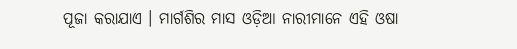ପୂଜା କରାଯାଏ । ମାର୍ଗଶିର ମାସ ଓଡ଼ିଆ ନାରୀମାନେ ଏହି ଓଷା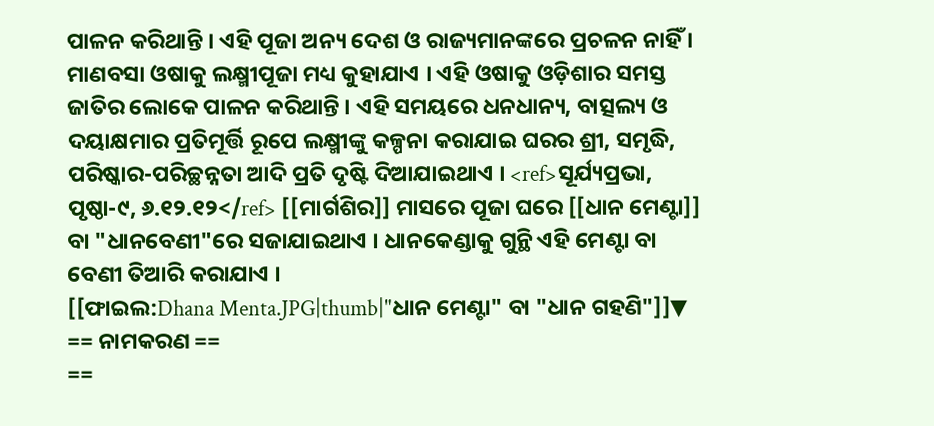ପାଳନ କରିଥାନ୍ତି । ଏହି ପୂଜା ଅନ୍ୟ ଦେଶ ଓ ରାଜ୍ୟମାନଙ୍କରେ ପ୍ରଚଳନ ନାହିଁ । ମାଣବସା ଓଷାକୁ ଲକ୍ଷ୍ମୀପୂଜା ମଧ୍ୟ କୁହାଯାଏ । ଏହି ଓଷାକୁ ଓଡ଼ିଶାର ସମସ୍ତ ଜାତିର ଲୋକେ ପାଳନ କରିଥାନ୍ତି । ଏହି ସମୟରେ ଧନଧାନ୍ୟ, ବାତ୍ସଲ୍ୟ ଓ ଦୟାକ୍ଷମାର ପ୍ରତିମୂର୍ତ୍ତି ରୂପେ ଲକ୍ଷ୍ମୀଙ୍କୁ କଳ୍ପନା କରାଯାଇ ଘରର ଶ୍ରୀ, ସମୃଦ୍ଧି, ପରିଷ୍କାର-ପରିଚ୍ଛନ୍ନତା ଆଦି ପ୍ରତି ଦୃଷ୍ଟି ଦିଆଯାଇଥାଏ । <ref>ସୂର୍ଯ୍ୟପ୍ରଭା, ପୃଷ୍ଠା-୯, ୬.୧୨.୧୨</ref> [[ମାର୍ଗଶିର]] ମାସରେ ପୂଜା ଘରେ [[ଧାନ ମେଣ୍ଟା]] ବା "ଧାନବେଣୀ"ରେ ସଜାଯାଇଥାଏ । ଧାନକେଣ୍ଡାକୁ ଗୁନ୍ଥି ଏହି ମେଣ୍ଟା ବା ବେଣୀ ତିଆରି କରାଯାଏ ।
[[ଫାଇଲ:Dhana Menta.JPG|thumb|"ଧାନ ମେଣ୍ଟା" ବା "ଧାନ ଗହଣି"]]▼
== ନାମକରଣ ==
==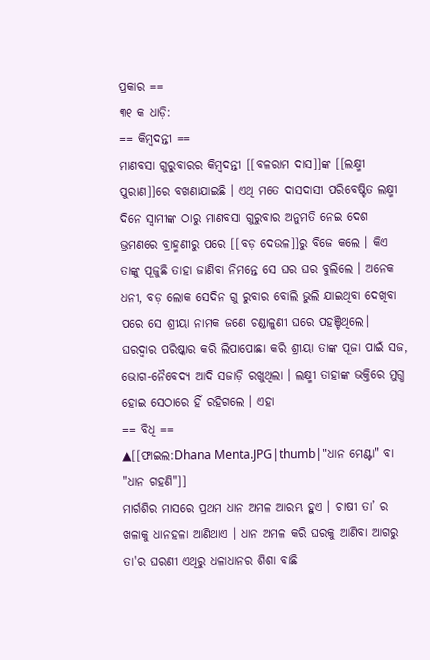ପ୍ରକାର ==
୩୧ କ ଧାଡ଼ି:
== କିମ୍ବଦନ୍ତୀ ==
ମାଣବସା ଗୁରୁବାରର କିମ୍ବଦନ୍ତୀ [[ବଳରାମ ଦାସ]]ଙ୍କ [[ଲକ୍ଷ୍ମୀ ପୁରାଣ]]ରେ ବଖଣାଯାଇଛି । ଏଥି ମତେ ଦାସଦାସୀ ପରିବେଷ୍ଟିତ ଲକ୍ଷ୍ମୀ ଦିନେ ସ୍ୱାମୀଙ୍କ ଠାରୁ ମାଣବସା ଗୁରୁବାର ଅନୁମତି ନେଇ ଦେଶ ଭ୍ରମଣରେ ବ୍ରାହ୍ମଣୀରୁ ପରେ [[ବଡ଼ ଦେଉଳ]]ରୁ ବିଜେ କଲେ । କିଏ ତାଙ୍କୁ ପୂଜୁଛି ତାହା ଜାଣିବା ନିମନ୍ତେ ସେ ଘର ଘର ବୁଲିଲେ । ଅନେକ ଧନୀ, ବଡ଼ ଲୋକ ସେଦିନ ଗୁ ରୁବାର ବୋଲି ଭୁଲି ଯାଇଥିବା ଦେଖିବା ପରେ ସେ ଶ୍ରୀୟା ନାମକ ଜଣେ ଚଣ୍ଡାଳୁଣୀ ଘରେ ପହଞ୍ଚିଥିଲେ। ଘରଦ୍ୱାର ପରିଷ୍କାର କରି ଲିପାପୋଛା କରି ଶ୍ରୀୟା ତାଙ୍କ ପୂଜା ପାଇଁ ସଜ, ଭୋଗ-ନୈବେଦ୍ୟ ଆଦି ସଜାଡ଼ି ରଖୁଥିଲା । ଲକ୍ଷ୍ମୀ ତାହାଙ୍କ ଭକ୍ତିରେ ମୁଗ୍ଧ ହୋଇ ସେଠାରେ ହିଁ ରହିଗଲେ । ଏହା
== ବିଧି ==
▲[[ଫାଇଲ:Dhana Menta.JPG|thumb|"ଧାନ ମେଣ୍ଟା" ବା "ଧାନ ଗହଣି"]]
ମାର୍ଗଶିର ମାସରେ ପ୍ରଥମ ଧାନ ଅମଳ ଆରମ୍ଭ ହୁଏ । ଚାଷୀ ତା’ ର ଖଳାକୁ ଧାନହଳା ଆଣିଥାଏ । ଧାନ ଅମଳ କରି ଘରକୁ ଆଣିବା ଆଗରୁ ତା'ର ଘରଣୀ ଏଥିରୁ ଧଳାଧାନର ଶିଶା ବାଛି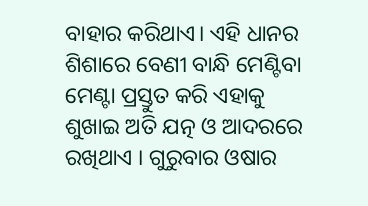ବାହାର କରିଥାଏ। ଏହି ଧାନର ଶିଶାରେ ବେଣୀ ବାନ୍ଧି ମେଣ୍ଟିବା ମେଣ୍ଟା ପ୍ରସ୍ତୁତ କରି ଏହାକୁ ଶୁଖାଇ ଅତି ଯତ୍ନ ଓ ଆଦରରେ ରଖିଥାଏ । ଗୁରୁବାର ଓଷାର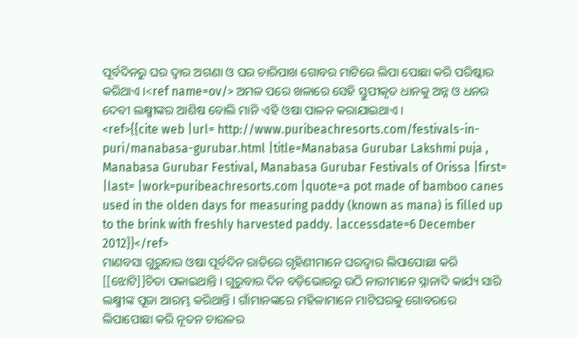ପୂର୍ବଦିନରୁ ଘର ଦ୍ୱାର ଅଗଣା ଓ ଘର ଚାରିପାଖ ଗୋବର ମାଟିରେ ଲିପା ପୋଛା କରି ପରିଷ୍କାର କରିଥାଏ ।<ref name=ov/> ଅମଳ ପରେ ଖଳାରେ ସେହି ସ୍ତୁପୀକୃତ ଧାନକୁ ଅନ୍ନ ଓ ଧନର ଦେବୀ ଲକ୍ଷ୍ମୀଙ୍କର ଆଶିଷ ବୋଲି ମାନି ଏହି ଓଷା ପାଳନ କରାଯାଇଥାଏ ।
<ref>{{cite web |url= http://www.puribeachresorts.com/festivals-in-puri/manabasa-gurubar.html |title=Manabasa Gurubar Lakshmi puja , Manabasa Gurubar Festival, Manabasa Gurubar Festivals of Orissa |first= |last= |work=puribeachresorts.com |quote=a pot made of bamboo canes used in the olden days for measuring paddy (known as mana) is filled up to the brink with freshly harvested paddy. |accessdate=6 December 2012}}</ref>
ମାଣବସା ଗୁରୁବାର ଓଷା ପୂର୍ବଦିନ ରାତିରେ ଗୃହିଣୀମାନେ ଘରଦ୍ଵାର ଲିପାପୋଛା କରି [[ଝୋଟି]]ଚିତା ପକାଇଥାନ୍ତି । ଗୁରୁବାର ଦିନ ବଡ଼ିଭୋରରୁ ଉଠି ନାରୀମାନେ ସ୍ନାନାଦି କାର୍ଯ୍ୟ ସାରି ଲକ୍ଷ୍ମୀଙ୍କ ପୂଜା ଆରମ୍ଭ କରିଥାନ୍ତି । ଗାଁମାନଙ୍କରେ ମହିଳାମାନେ ମାଟିଘରକୁ ଗୋବରରେ ଲିପାପୋଛା କରି ନୂତନ ଚାଉଳର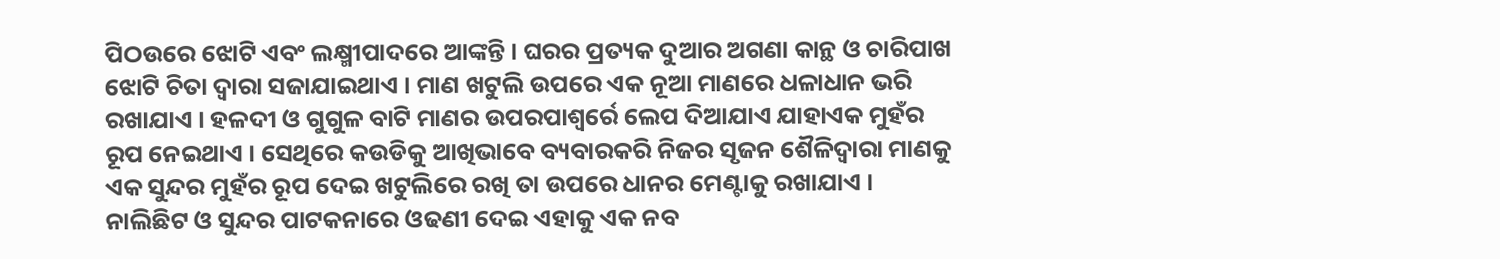ପିଠଉରେ ଝୋଟି ଏବଂ ଲକ୍ଷ୍ମୀପାଦରେ ଆଙ୍କନ୍ତି । ଘରର ପ୍ରତ୍ୟକ ଦୁଆର ଅଗଣା କାନ୍ଥ ଓ ଚାରିପାଖ ଝୋଟି ଚିତା ଦ୍ୱାରା ସଜାଯାଇଥାଏ । ମାଣ ଖଟୁଲି ଉପରେ ଏକ ନୂଆ ମାଣରେ ଧଳାଧାନ ଭରି ରଖାଯାଏ । ହଳଦୀ ଓ ଗୁଗୁଳ ବାଟି ମାଣର ଉପରପାଶ୍ୱର୍ରେ ଲେପ ଦିଆଯାଏ ଯାହାଏକ ମୁହଁର ରୂପ ନେଇଥାଏ । ସେଥିରେ କଉଡିକୁ ଆଖିଭାବେ ବ୍ୟବାରକରି ନିଜର ସୃଜନ ଶୈଳିଦ୍ୱାରା ମାଣକୁ ଏକ ସୁନ୍ଦର ମୁହଁର ରୂପ ଦେଇ ଖଟୁଲିରେ ରଖି ତା ଉପରେ ଧାନର ମେଣ୍ଟାକୁ ରଖାଯାଏ । ନାଲିଛିଟ ଓ ସୁନ୍ଦର ପାଟକନାରେ ଓଢଣୀ ଦେଇ ଏହାକୁ ଏକ ନବ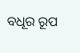ବଧୂର ରୂପ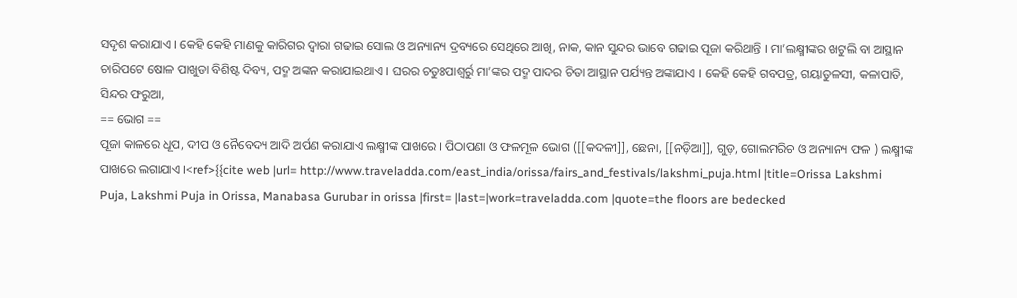ସଦୃଶ କରାଯାଏ । କେହି କେହି ମାଣକୁ କାରିଗର ଦ୍ୱାରା ଗଢାଇ ସୋଲ ଓ ଅନ୍ୟାନ୍ୟ ଦ୍ରବ୍ୟରେ ସେଥିରେ ଆଖି, ନାକ, କାନ ସୁନ୍ଦର ଭାବେ ଗଢାଇ ପୂଜା କରିଥାନ୍ତି । ମା’ଲକ୍ଷ୍ମୀଙ୍କର ଖଟୁଲି ବା ଆସ୍ଥାନ ଚାରିପଟେ ଷୋଳ ପାଖୁଡା ବିଶିଷ୍ଟ ଦିବ୍ୟ, ପଦ୍ମ ଅଙ୍କନ କରାଯାଇଥାଏ । ଘରର ଚତୁଃପାଶ୍ୱର୍ରୁ ମା’ଙ୍କର ପଦ୍ମ ପାଦର ଚିତା ଆସ୍ଥାନ ପର୍ଯ୍ୟନ୍ତ ଅଙ୍କାଯାଏ । କେହି କେହି ଗବପତ୍ର, ଗୟାତୁଳସୀ, କଳାପାତି, ସିନ୍ଦର ଫରୁଆ,
== ଭୋଗ ==
ପୂଜା କାଳରେ ଧୂପ, ଦୀପ ଓ ନୈବେଦ୍ୟ ଆଦି ଅର୍ପଣ କରାଯାଏ ଲକ୍ଷ୍ମୀଙ୍କ ପାଖରେ । ପିଠାପଣା ଓ ଫଳମୂଳ ଭୋଗ ([[କଦଳୀ]], ଛେନା, [[ନଡ଼ିଆ]], ଗୁଡ଼, ଗୋଲମରିଚ ଓ ଅନ୍ୟାନ୍ୟ ଫଳ ) ଲକ୍ଷ୍ମୀଙ୍କ ପାଖରେ ଲଗାଯାଏ ।<ref>{{cite web |url= http://www.traveladda.com/east_india/orissa/fairs_and_festivals/lakshmi_puja.html |title=Orissa Lakshmi Puja, Lakshmi Puja in Orissa, Manabasa Gurubar in orissa |first= |last=|work=traveladda.com |quote=the floors are bedecked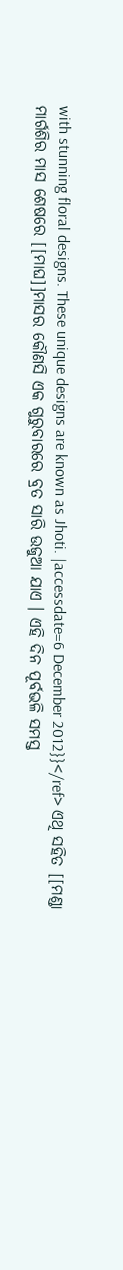with stunning floral designs. These unique designs are known as Jhoti. |accessdate=6 December 2012}}</ref> ଏଥି ସହିତ [[ମଣ୍ଡା
ମାର୍ଗଶିର ମାସ ଶେଷରେ [[ମାଘ]]ମାସର କୌଣସି ଏକ ଗୁରୁବାରରେ ବ୍ରତ ସାରି ଉଜୁଆ ଯାଏ । ଏହି ଦିନ ପୂର୍ବଭଳି ସମସ୍ତ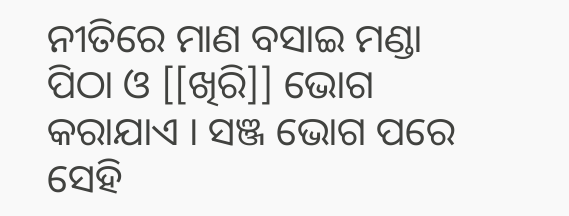ନୀତିରେ ମାଣ ବସାଇ ମଣ୍ଡା ପିଠା ଓ [[ଖିରି]] ଭୋଗ କରାଯାଏ । ସଞ୍ଜ ଭୋଗ ପରେ ସେହି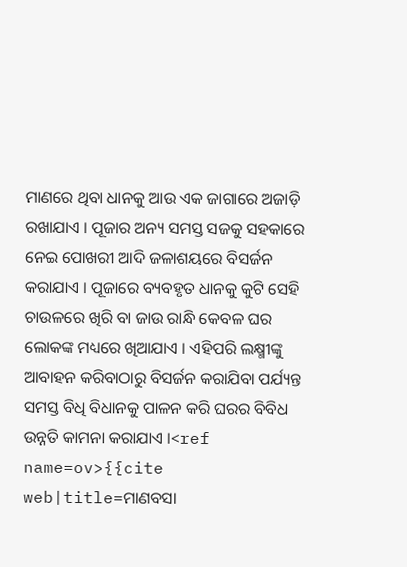ମାଣରେ ଥିବା ଧାନକୁ ଆଉ ଏକ ଜାଗାରେ ଅଜାଡ଼ି ରଖାଯାଏ । ପୂଜାର ଅନ୍ୟ ସମସ୍ତ ସଜକୁ ସହକାରେ ନେଇ ପୋଖରୀ ଆଦି ଜଳାଶୟରେ ବିସର୍ଜନ କରାଯାଏ । ପୂଜାରେ ବ୍ୟବହୃତ ଧାନକୁ କୁଟି ସେହି ଚାଉଳରେ ଖିରି ବା ଜାଉ ରାନ୍ଧି କେବଳ ଘର ଲୋକଙ୍କ ମଧ୍ୟରେ ଖିଆଯାଏ । ଏହିପରି ଲକ୍ଷ୍ମୀଙ୍କୁ ଆବାହନ କରିବାଠାରୁ ବିସର୍ଜନ କରାଯିବା ପର୍ଯ୍ୟନ୍ତ ସମସ୍ତ ବିଧି ବିଧାନକୁ ପାଳନ କରି ଘରର ବିବିଧ ଉନ୍ନତି କାମନା କରାଯାଏ ।<ref name=ov>{{cite web|title=ମାଣବସା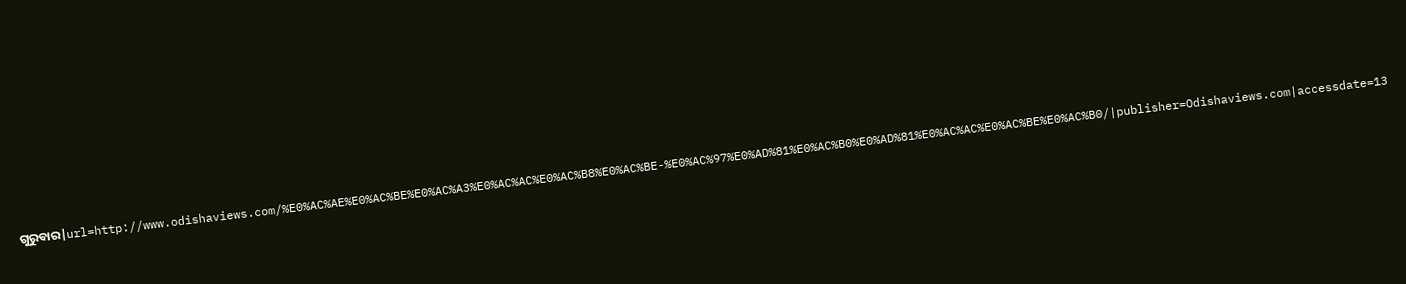ଗୁରୁବାର|url=http://www.odishaviews.com/%E0%AC%AE%E0%AC%BE%E0%AC%A3%E0%AC%AC%E0%AC%B8%E0%AC%BE-%E0%AC%97%E0%AD%81%E0%AC%B0%E0%AD%81%E0%AC%AC%E0%AC%BE%E0%AC%B0/|publisher=Odishaviews.com|accessdate=13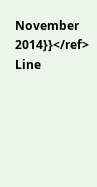November 2014}}</ref>
Line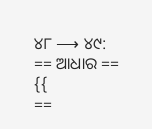୪୮ ⟶ ୪୯:
== ଆଧାର ==
{{
==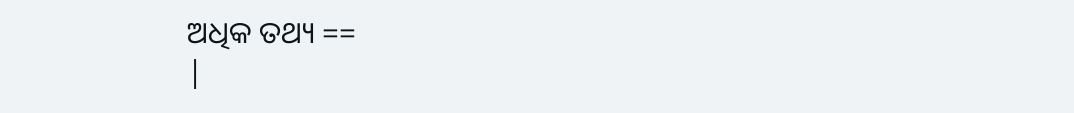ଅଧିକ ତଥ୍ୟ ==
|